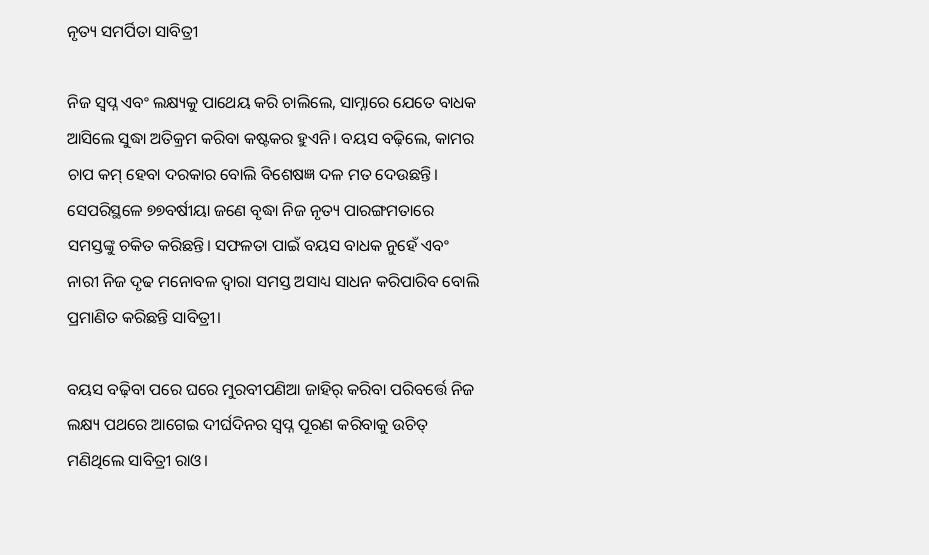ନୃତ୍ୟ ସମର୍ପିତା ସାବିତ୍ରୀ

ନିଜ ସ୍ବପ୍ନ ଏବଂ ଲକ୍ଷ୍ୟକୁ ପାଥେୟ କରି ଚାଲିଲେ, ସାମ୍ନାରେ ଯେତେ ବାଧକ ଆସିଲେ ସୁଦ୍ଧା ଅତିକ୍ରମ କରିବା କଷ୍ଟକର ହୁଏନି। ବୟସ ବଢ଼ିଲେ, କାମର ଚାପ କମ୍ ହେବା ଦରକାର ବୋଲି ବିଶେଷଜ୍ଞ ଦଳ ମତ ଦେଉଛନ୍ତି। ସେପରିସ୍ଥଳେ ୭୭ବର୍ଷୀୟା ଜଣେ ବୃଦ୍ଧା ନିଜ ନୃତ୍ୟ ପାରଙ୍ଗମତାରେ ସମସ୍ତଙ୍କୁ ଚକିତ କରିଛନ୍ତି। ସଫଳତା ପାଇଁ ବୟସ ବାଧକ ନୁହେଁ ଏବଂ ନାରୀ ନିଜ ଦୃଢ ମନୋବଳ ଦ୍ବାରା ସମସ୍ତ ଅସାଧ୍ୟ ସାଧନ କରିପାରିବ ବୋଲି ପ୍ରମାଣିତ କରିଛନ୍ତି ସାବିତ୍ରୀ।

ବୟସ ବଢ଼ିବା ପରେ ଘରେ ମୁରବୀପଣିଆ ଜାହିର୍ କରିବା ପରିବର୍ତ୍ତେ ନିଜ ଲକ୍ଷ୍ୟ ପଥରେ ଆଗେଇ ଦୀର୍ଘଦିନର ସ୍ବପ୍ନ ପୂରଣ କରିବାକୁ ଉଚିତ୍ ମଣିଥିଲେ ସାବିତ୍ରୀ ରାଓ।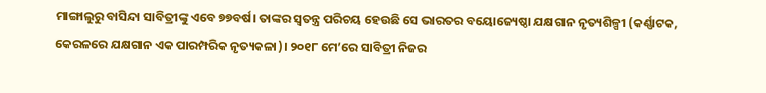ମାଙ୍ଗାଲୁରୁ ବାସିନ୍ଦା ସାବିତ୍ରୀଙ୍କୁ ଏବେ ୭୭ବର୍ଷ। ତାଙ୍କର ସ୍ବତନ୍ତ୍ର ପରିଚୟ ହେଉଛି ସେ ଭାରତର ବୟୋଜ୍ୟେଷ୍ଠା ଯକ୍ଷଗାନ ନୃତ୍ୟଶିଳ୍ପୀ (କର୍ଣ୍ଣାଟକ, କେରଳରେ ଯକ୍ଷଗାନ ଏକ ପାରମ୍ପରିକ ନୃତ୍ୟକଳା)। ୨୦୧୮ ମେ’ରେ ସାବିତ୍ରୀ ନିଜର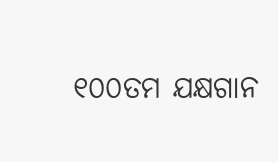୧୦୦ତମ ଯକ୍ଷଗାନ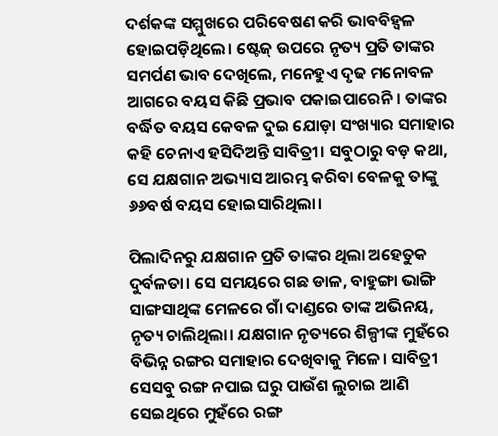ଦର୍ଶକଙ୍କ ସମ୍ମୁଖରେ ପରିବେଷଣ କରି ଭାବବିହ୍ବଳ ହୋଇପଡ଼ିଥିଲେ। ଷ୍ଟେଜ୍‌ ଉପରେ ନୃତ୍ୟ ପ୍ରତି ତାଙ୍କର ସମର୍ପଣ ଭାବ ଦେଖିଲେ, ମନେହୁଏ ଦୃଢ ମନୋବଳ ଆଗରେ ବୟସ କିଛି ପ୍ରଭାବ ପକାଇପାରେନି। ତାଙ୍କର ବର୍ଦ୍ଧିତ ବୟସ କେବଳ ଦୁଇ ଯୋଡ଼ା ସଂଖ୍ୟାର ସମାହାର କହି ଚେନାଏ ହସିଦିଅନ୍ତି ସାବିତ୍ରୀ। ସବୁଠାରୁ ବଡ଼ କଥା, ସେ ଯକ୍ଷଗାନ ଅଭ୍ୟାସ ଆରମ୍ଭ କରିବା ବେଳକୁ ତାଙ୍କୁ ୬୬ବର୍ଷ ବୟସ ହୋଇସାରିଥିଲା।

ପିଲାଦିନରୁ ଯକ୍ଷଗାନ ପ୍ରତି ତାଙ୍କର ଥିଲା ଅହେତୁକ ଦୁର୍ବଳତା। ସେ ସମୟରେ ଗଛ ଡାଳ, ବାହୁଙ୍ଗା ଭାଙ୍ଗି ସାଙ୍ଗସାଥିଙ୍କ ମେଳରେ ଗାଁ ଦାଣ୍ଡରେ ତାଙ୍କ ଅଭିନୟ, ନୃତ୍ୟ ଚାଲିଥିଲା। ଯକ୍ଷଗାନ ନୃତ୍ୟରେ ଶିଳ୍ପୀଙ୍କ ମୁହଁରେ ବିଭିନ୍ନ ରଙ୍ଗର ସମାହାର ଦେଖିବାକୁ ମିଳେ। ସାବିତ୍ରୀ ସେସବୁ ରଙ୍ଗ ନପାଇ ଘରୁ ପାଉଁଶ ଲୁଚାଇ ଆଣି ସେଇଥିରେ ମୁହଁରେ ରଙ୍ଗ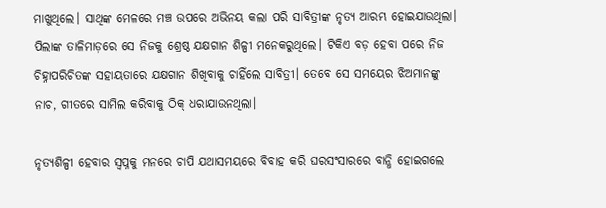ମାଖୁଥିଲେ। ସାଥିଙ୍କ ମେଳରେ ମଞ୍ଚ ଉପରେ ଅଭିନୟ କଲା ପରି ସାବିତ୍ରୀଙ୍କ ନୃତ୍ୟ ଆରମ୍ଭ ହୋଇଯାଉଥିଲା। ପିଲାଙ୍କ ତାଳିମାଡ଼ରେ ସେ ନିଜକୁ ଶ୍ରେଷ୍ଠ ଯକ୍ଷଗାନ ଶିଳ୍ପୀ ମନେକରୁଥିଲେ। ଟିକିଏ ବଡ଼ ହେବା ପରେ ନିଜ ଚିହ୍ନାପରିଚିତଙ୍କ ସହାୟତାରେ ଯକ୍ଷଗାନ ଶିଖିବାକୁ ଚାହିଁଲେ ସାବିତ୍ରୀ। ତେବେ ସେ ସମୟ‌େ‌ର ଝିଅମାନଙ୍କୁ ନାଚ, ଗୀତରେ ସାମିଲ କରିବାକୁ ଠିକ୍‌ ଧରାଯାଉନଥିଲା।

ନୃତ୍ୟଶିଳ୍ପୀ ହେବାର ସ୍ବପ୍ନକୁ ମନରେ ଚାପି ଯଥାସମୟରେ ବିବାହ କରି ଘରସଂସାରରେ ବାନ୍ଧି ହୋଇଗଲେ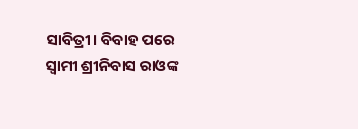ସାବିତ୍ରୀ। ବିବାହ ପରେ ସ୍ବାମୀ ଶ୍ରୀନିବାସ ରାଓଙ୍କ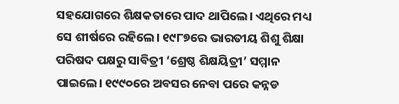ସହଯୋଗରେ ଶିକ୍ଷକତାରେ ପାଦ ଥାପିଲେ। ଏଥିରେ ମଧ୍ୟ ସେ ଶୀର୍ଷରେ ରହିଲେ। ୧୯୮୭ରେ ଭାରତୀୟ ଶିଶୁ ଶିକ୍ଷା ପରିଷଦ ପକ୍ଷରୁ ସାବିତ୍ରୀ ‘ଶ୍ରେଷ୍ଠ ଶିକ୍ଷୟିତ୍ରୀ’ ସମ୍ମାନ ପାଇଲେ। ୧୯୯୦ରେ ଅବସର ନେବା ପରେ କନ୍ନଡ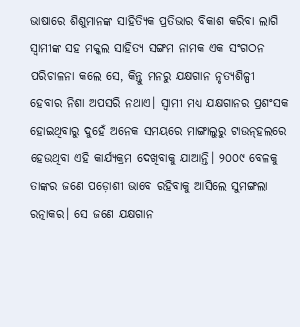ଭାଷାରେ ଶିଶୁମାନଙ୍କ ସାହିତ୍ୟିକ ପ୍ରତିଭାର ବିକାଶ କରିବା ଲାଗି ସ୍ବାମୀଙ୍କ ସହ ମକ୍କଲ ସାହିତ୍ୟ ସଙ୍ଗମ ନାମକ ଏକ ସଂଗଠନ ପରିଚାଳନା କଲେ ସେ, କିନ୍ତୁ ମନରୁ ଯକ୍ଷଗାନ ନୃତ୍ୟଶିଳ୍ପୀ ହେବାର ନିଶା ଅପସରି ନଥାଏ। ସ୍ବାମୀ ମଧ୍ୟ ଯକ୍ଷଗାନର ପ୍ରଶଂସକ ହୋଇଥିବାରୁ ଦୁହେଁ ଅନେକ ସମୟରେ ମାଙ୍ଗାଲୁରୁ ଟାଉନ୍‌ହଲରେ ହେଉଥିବା ଏହି କାର୍ଯ୍ୟକ୍ରମ ଦେଖିବାକୁ ଯାଆନ୍ତି। ୨୦୦୯ ବେଳକୁ ତାଙ୍କର ଜଣେ ପଡ଼ୋଶୀ ଭାବେ ରହିବାକୁ ଆସିଲେ ସୁମଙ୍ଗଲା ରତ୍ନାକର। ସେ ଜଣେ ଯକ୍ଷଗାନ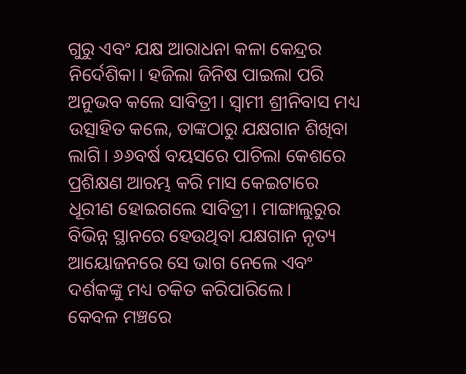ଗୁରୁ ଏବଂ ଯକ୍ଷ ଆରାଧନା କଳା କେନ୍ଦ୍ରର ନିର୍ଦେଶିକା। ହଜିଲା ଜିନିଷ ପାଇଲା ପରି ଅନୁଭବ କଲେ ସାବିତ୍ରୀ। ସ୍ବାମୀ ଶ୍ରୀନିବାସ ମଧ୍ୟ ଉତ୍ସାହିତ କଲେ, ତାଙ୍କଠାରୁ ଯକ୍ଷଗାନ ଶିଖିବା ଲାଗି। ୬୬ବର୍ଷ ବୟସରେ ପାଚିଲା କେଶରେ ପ୍ରଶିକ୍ଷଣ ଆରମ୍ଭ କରି ମାସ କେଇଟାରେ ଧୂରୀଣ ହୋଇଗଲେ ସାବିତ୍ରୀ। ମାଙ୍ଗାଲୁରୁର ବିଭିନ୍ନ ସ୍ଥାନରେ ହେଉଥିବା ଯକ୍ଷଗାନ ନୃତ୍ୟ ଆୟୋଜନରେ ସେ ଭାଗ ନେଲେ ଏବଂ ଦର୍ଶକଙ୍କୁ ମଧ୍ୟ ଚକିତ କରିପାରିଲେ।
କେବଳ ମଞ୍ଚରେ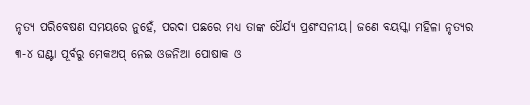ନୃତ୍ୟ ପରିବେଷଣ ସମୟରେ ନୁହେଁ, ପରଦା ପଛରେ ମଧ୍ୟ ତାଙ୍କ ଧୈର୍ଯ୍ୟ ପ୍ରଶଂସନୀୟ। ଜଣେ ବୟସ୍କା ମହିଳା ନୃତ୍ୟର ୩-୪ ଘଣ୍ଟା ପୂର୍ବରୁ ମେକଅପ୍ ନେଇ ଓଜନିଆ ପୋଷାକ ଓ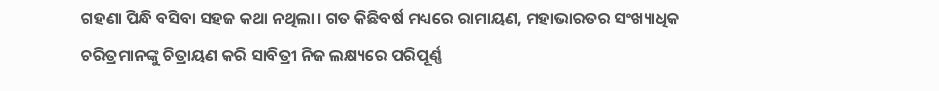ଗହଣା ପିନ୍ଧି ବସିବା ସହଜ କଥା ନଥିଲା। ଗତ କିଛିବର୍ଷ ମଧ୍ୟରେ ରାମାୟଣ, ମହାଭାରତର ସଂଖ୍ୟାଧିକ ଚରିତ୍ରମାନଙ୍କୁ ଚିତ୍ରାୟଣ କରି ସାବିତ୍ରୀ ନିଜ ଲକ୍ଷ୍ୟରେ ପରିପୂର୍ଣ୍ଣ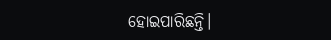ହୋଇପାରିଛନ୍ତି।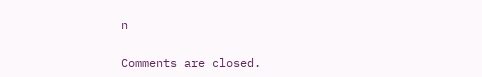n

Comments are closed.